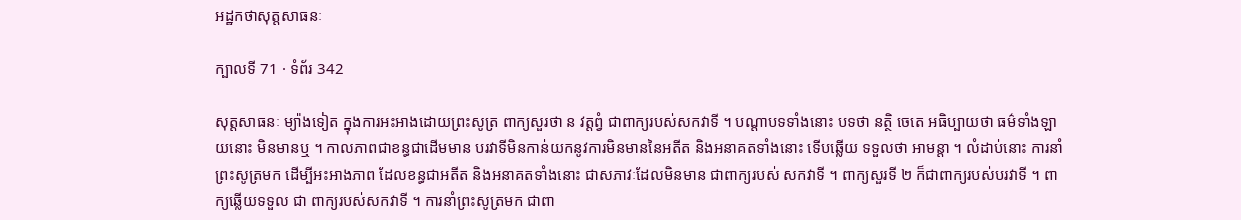អដ្ឋកថាសុត្តសាធនៈ

ក្បាលទី 71 · ទំព័រ 342

សុត្តសាធនៈ ម្យ៉ាងទៀត ក្នុងការអះអាងដោយព្រះសូត្រ ពាក្យសួរថា ន វត្តព្វំ ជាពាក្យរបស់សកវាទី ។ បណ្តាបទទាំងនោះ បទថា នត្ថិ ចេតេ អធិប្បាយថា ធម៌ទាំងឡាយនោះ មិនមានឬ ។ កាលភាពជាខន្ធជាដើមមាន បរវាទីមិនកាន់យកនូវការមិនមាននៃអតីត និងអនាគតទាំងនោះ ទើបឆ្លើយ ទទួលថា អាមន្តា ។ លំដាប់នោះ ការនាំព្រះសូត្រមក ដើម្បីអះអាងភាព ដែលខន្ធជាអតីត និងអនាគតទាំងនោះ ជាសភាវៈដែលមិនមាន ជាពាក្យរបស់ សកវាទី ។ ពាក្យសួរទី ២ ក៏ជាពាក្យរបស់បរវាទី ។ ពាក្យឆ្លើយទទួល ជា ពាក្យរបស់សកវាទី ។ ការនាំព្រះសូត្រមក ជាពា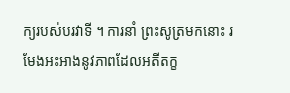ក្យរបស់បរវាទី ។ ការនាំ ព្រះសូត្រមកនោះ រមែងអះអាងនូវភាពដែលអតីតក្ខ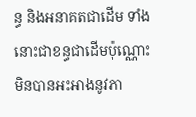ន្ធ និងអនាគតជាដើម ទាំងនោះជាខន្ធជាដើមប៉ុណ្ណោះ មិនបានអះអាងនូវភា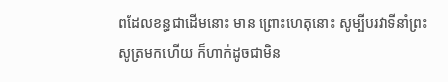ពដែលខន្ធជាដើមនោះ មាន ព្រោះហេតុនោះ សូម្បីបរវាទីនាំព្រះសូត្រមកហើយ ក៏ហាក់ដូចជាមិន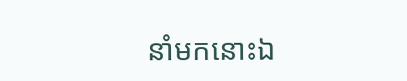នាំមកនោះឯ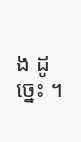ង ដូច្នេះ ។